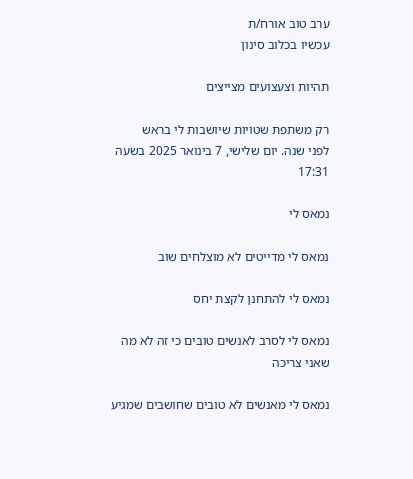ערב טוב אורח/ת
עכשיו בכלוב סינון

תהיות וצעצועים מצייצים

רק משתפת שטויות שיושבות לי בראש
לפני שנה. יום שלישי, 7 בינואר 2025 בשעה 17:31

נמאס לי

נמאס לי מדייטים לא מוצלחים שוב

נמאס לי להתחנן לקצת יחס

נמאס לי לסרב לאנשים טובים כי זה לא מה שאני צריכה

נמאס לי מאנשים לא טובים שחושבים שמגיע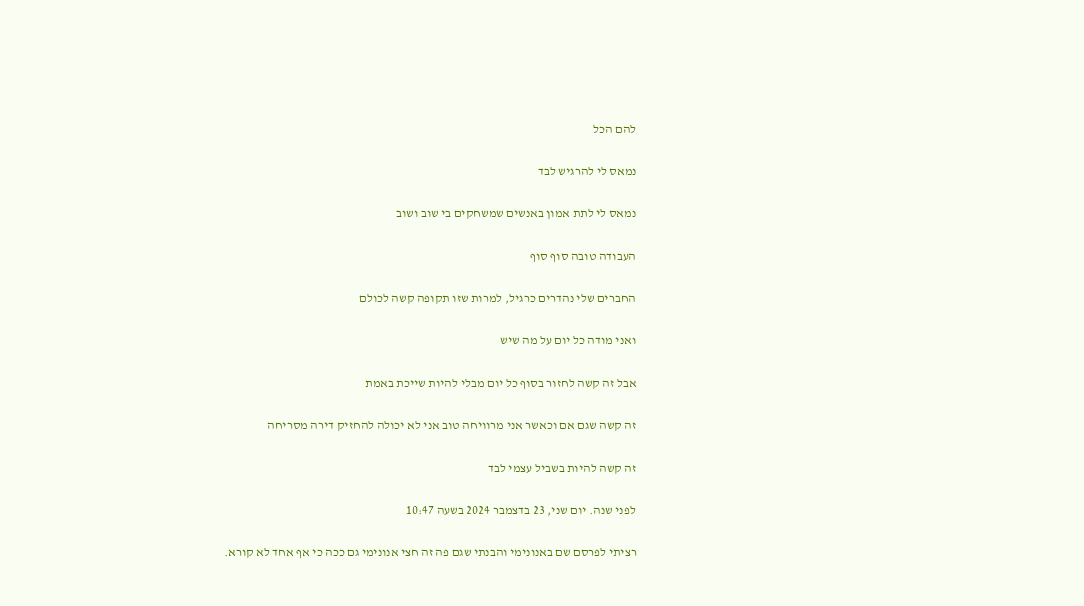להם הכל

נמאס לי להרגיש לבד

נמאס לי לתת אמון באנשים שמשחקים בי שוב ושוב

העבודה טובה סוף סוף

החברים שלי נהדרים כרגיל, למרות שזו תקופה קשה לכולם

ואני מודה כל יום על מה שיש

אבל זה קשה לחזור בסוף כל יום מבלי להיות שייכת באמת

זה קשה שגם אם וכאשר אני מרוויחה טוב אני לא יכולה להחזיק דירה מסריחה

זה קשה להיות בשביל עצמי לבד

לפני שנה. יום שני, 23 בדצמבר 2024 בשעה 10:47

רציתי לפרסם שם באנונימי והבנתי שגם פה זה חצי אנונימי גם ככה כי אף אחד לא קורא.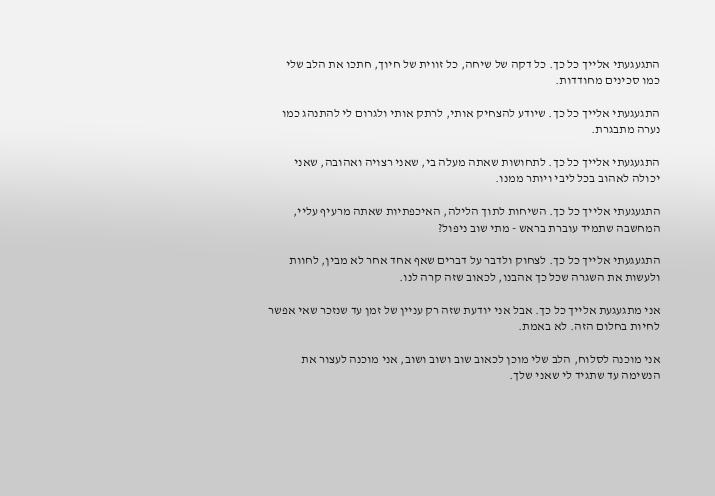התגעגעתי אלייך כל כך. כל דקה של שיחה, כל זווית של חיוך, חתכו את הלב שלי כמו סכינים מחודדות.

התגעגעתי אלייך כל כך. שיודע להצחיק אותי, לרתק אותי ולגרום לי להתנהג כמו נערה מתבגרת.

התגעגעתי אלייך כל כך. לתחושות שאתה מעלה בי, שאני רצויה ואהובה, שאני יכולה לאהוב בכל ליבי ויותר ממנו.

התגעגעתי אלייך כל כך. השיחות לתוך הלילה, האיכפתיות שאתה מרעיף עליי, המחשבה שתמיד עוברת בראש - מתי שוב ניפול?

התגעגעתי אלייך כל כך. לצחוק ולדבר על דברים שאף אחד אחר לא מבין, לחוות ולעשות את השגרה שכל כך אהבנו, לכאוב שזה קרה לנו.

אני מתגעגעת אלייך כל כך. אבל אני יודעת שזה רק עניין של זמן עד שנזכר שאי אפשר לחיות בחלום הזה. לא באמת.

אני מוכנה לסלוח, הלב שלי מוכן לכאוב שוב ושוב ושוב, אני מוכנה לעצור את הנשימה עד שתגיד לי שאני שלך.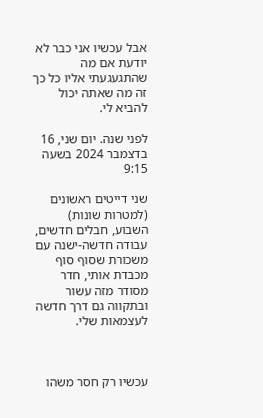אבל עכשיו אני כבר לא יודעת אם מה שהתגעגעתי אליו כל כך זה מה שאתה יכול להביא לי.

לפני שנה. יום שני, 16 בדצמבר 2024 בשעה 9:15

שני דייטים ראשונים (למטרות שונות) השבוע, חבלים חדשים, עבודה חדשה-ישנה עם משכורת שסוף סוף מכבדת אותי, חדר מסודר מזה עשור ובתקווה גם דרך חדשה לעצמאות שלי.



עכשיו רק חסר משהו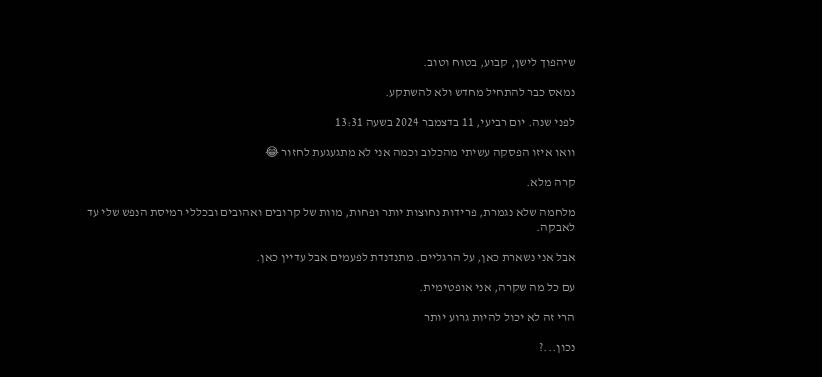שיהפוך לישן, קבוע, בטוח וטוב.

נמאס כבר להתחיל מחדש ולא להשתקע.

לפני שנה. יום רביעי, 11 בדצמבר 2024 בשעה 13:31

וואו איזו הפסקה עשיתי מהכלוב וכמה אני לא מתגעגעת לחזור 😂

קרה מלא.

מלחמה שלא נגמרת, פרידות נחוצות יותר ופחות, מוות של קרובים ואהובים ובכללי רמיסת הנפש שלי עד לאבקה.

אבל אני נשארת כאן, על הרגליים. מתנדנדת לפעמים אבל עדיין כאן.

עם כל מה שקרה, אני אופטימית.

הרי זה לא יכול להיות גרוע יותר

נכון...?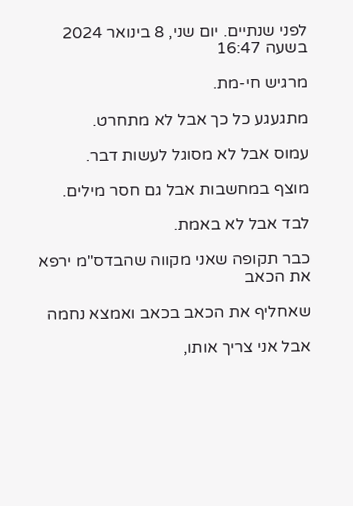לפני שנתיים. יום שני, 8 בינואר 2024 בשעה 16:47

מרגיש חי-מת.

מתגעגע כל כך אבל לא מתחרט.

עמוס אבל לא מסוגל לעשות דבר.

מוצף במחשבות אבל גם חסר מילים.

לבד אבל לא באמת.

כבר תקופה שאני מקווה שהבדס"מ ירפא את הכאב

שאחליף את הכאב בכאב ואמצא נחמה

אבל אני צריך אותו,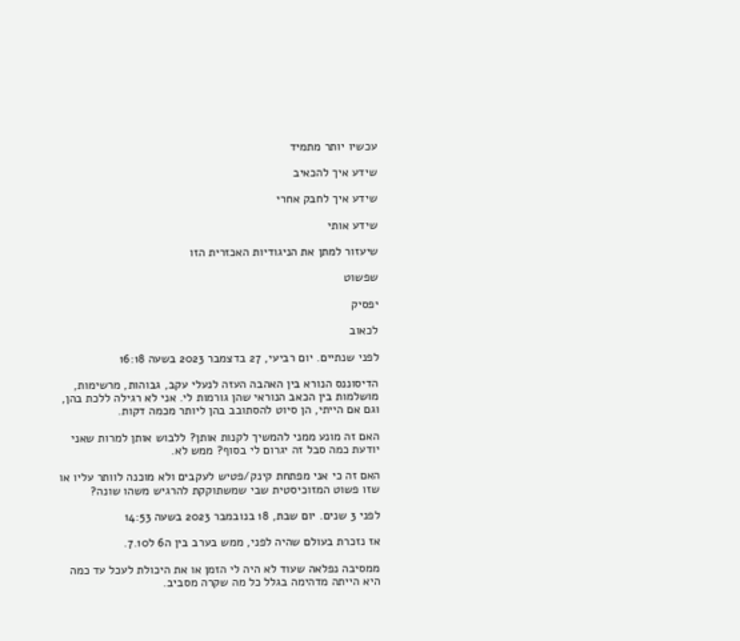עכשיו יותר מתמיד

שידע איך להכאיב

שידע איך לחבק אחרי

שידע אותי

שיעזור למתן את הניגודיות האכזרית הזו

שפשוט

יפסיק

לכאוב

לפני שנתיים. יום רביעי, 27 בדצמבר 2023 בשעה 16:18

הדיסוננס הנורא בין האהבה העזה לנעלי עקב, גבוהות, מרשימות, מושלמות בין הכאב הנוראי שהן גורמות לי. אני לא רגילה ללכת בהן, וגם אם הייתי, הן סיוט להסתובב בהן ליותר מכמה דקות.

האם זה מונע ממני להמשיך לקנות אותן? ללבוש אותן למרות שאני יודעת כמה סבל זה יגרום לי בסוף? ממש לא.

האם זה כי אני מפתחת קינק/פטיש לעקבים ולא מוכנה לוותר עליו או שזו פשוט המזוכיסטית שבי שמשתוקקת להרגיש משהו שונה?

לפני 3 שנים. יום שבת, 18 בנובמבר 2023 בשעה 14:53

אז נזכרת בעולם שהיה לפני, ממש בערב בין ה6 ל7.10.

ממסיבה נפלאה שעוד לא היה לי הזמן או את היכולת לעכל עד כמה היא הייתה מדהימה בגלל כל מה שקרה מסביב.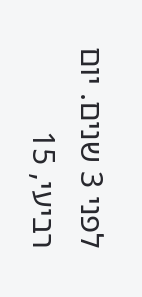לפני 3 שנים. יום רביעי, 15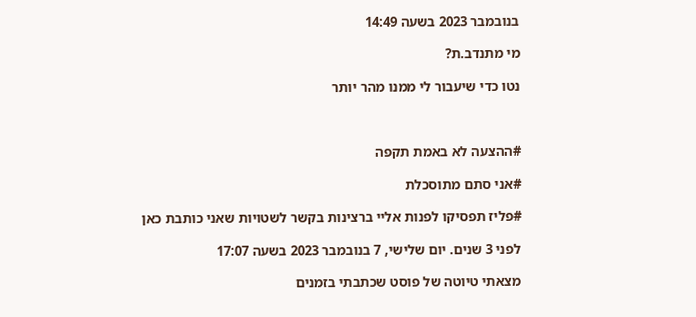בנובמבר 2023 בשעה 14:49

מי מתנדב.ת?

נטו כדי שיעבור לי ממנו מהר יותר



#ההצעה לא באמת תקפה

#אני סתם מתוסכלת

#פליז תפסיקו לפנות אליי ברצינות בקשר לשטויות שאני כותבת כאן

לפני 3 שנים. יום שלישי, 7 בנובמבר 2023 בשעה 17:07

מצאתי טיוטה של פוסט שכתבתי בזמנים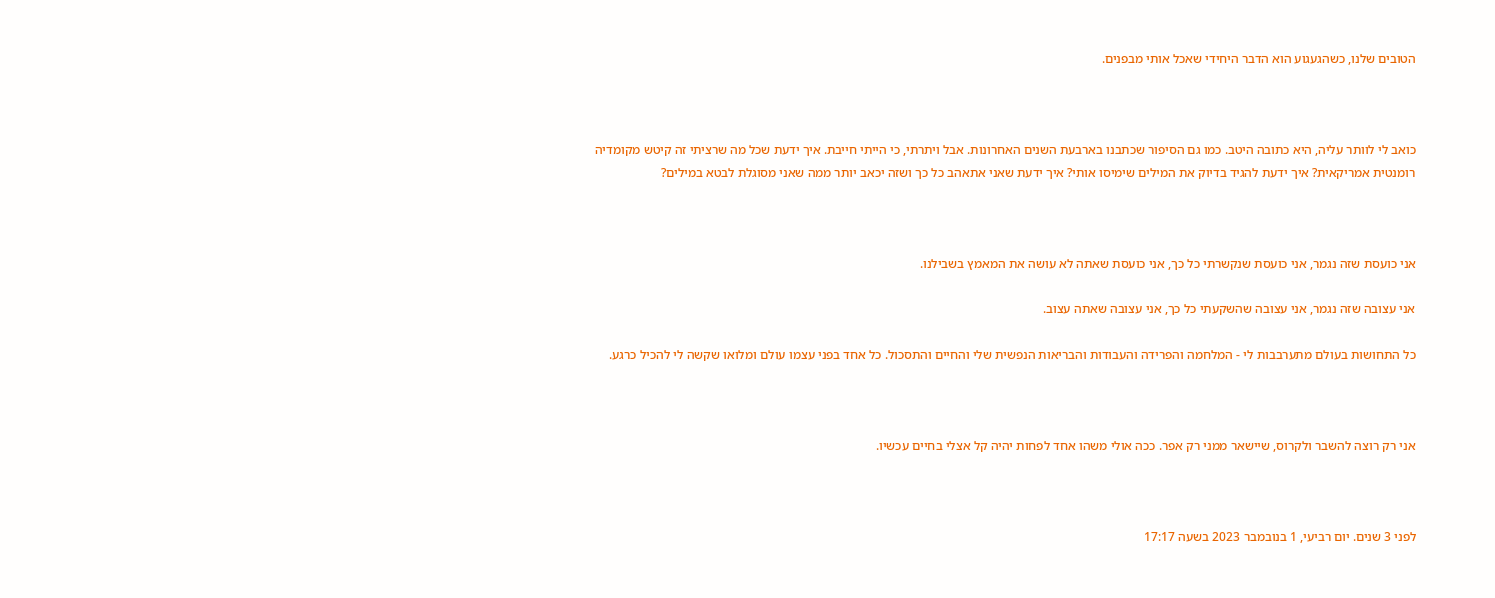הטובים שלנו, כשהגעגוע הוא הדבר היחידי שאכל אותי מבפנים.



כואב לי לוותר עליה, היא כתובה היטב. כמו גם הסיפור שכתבנו בארבעת השנים האחרונות. אבל ויתרתי, כי הייתי חייבת. איך ידעת שכל מה שרציתי זה קיטש מקומדיה רומנטית אמריקאית? איך ידעת להגיד בדיוק את המילים שימיסו אותי? איך ידעת שאני אתאהב כל כך ושזה יכאב יותר ממה שאני מסוגלת לבטא במילים?



אני כועסת שזה נגמר, אני כועסת שנקשרתי כל כך, אני כועסת שאתה לא עושה את המאמץ בשבילנו.

אני עצובה שזה נגמר, אני עצובה שהשקעתי כל כך, אני עצובה שאתה עצוב.

כל התחושות בעולם מתערבבות לי - המלחמה והפרידה והעבודות והבריאות הנפשית שלי והחיים והתסכול. כל אחד בפני עצמו עולם ומלואו שקשה לי להכיל כרגע.



אני רק רוצה להשבר ולקרוס, שיישאר ממני רק אפר. ככה אולי משהו אחד לפחות יהיה קל אצלי בחיים עכשיו.



לפני 3 שנים. יום רביעי, 1 בנובמבר 2023 בשעה 17:17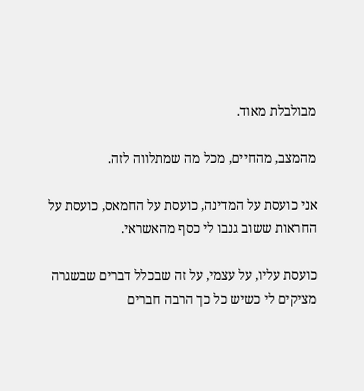מבולבלת מאוד.

מהמצב, מהחיים, מכל מה שמתלווה לזה.

אני כועסת על המדינה, כועסת על החמאס, כועסת על החראות ששוב גנבו לי כסף מהאשראי.

כועסת עליו, על עצמי, על זה שבכלל דברים שבשגרה מציקים לי כשיש כל כך הרבה חברים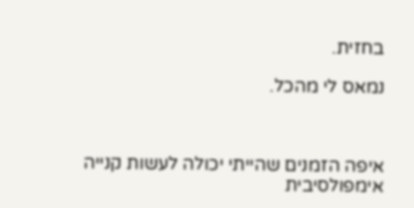בחזית.

נמאס לי מהכל.



איפה הזמנים שהייתי יכולה לעשות קנייה אימפולסיבית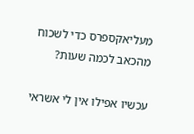מעליאקספרס כדי לשכוח מהכאב לכמה שעות?

עכשיו אפילו אין לי אשראי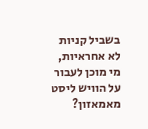בשביל קניות לא אחראיות, מי מוכן לעבור על הוויש ליסט מאמאזון?